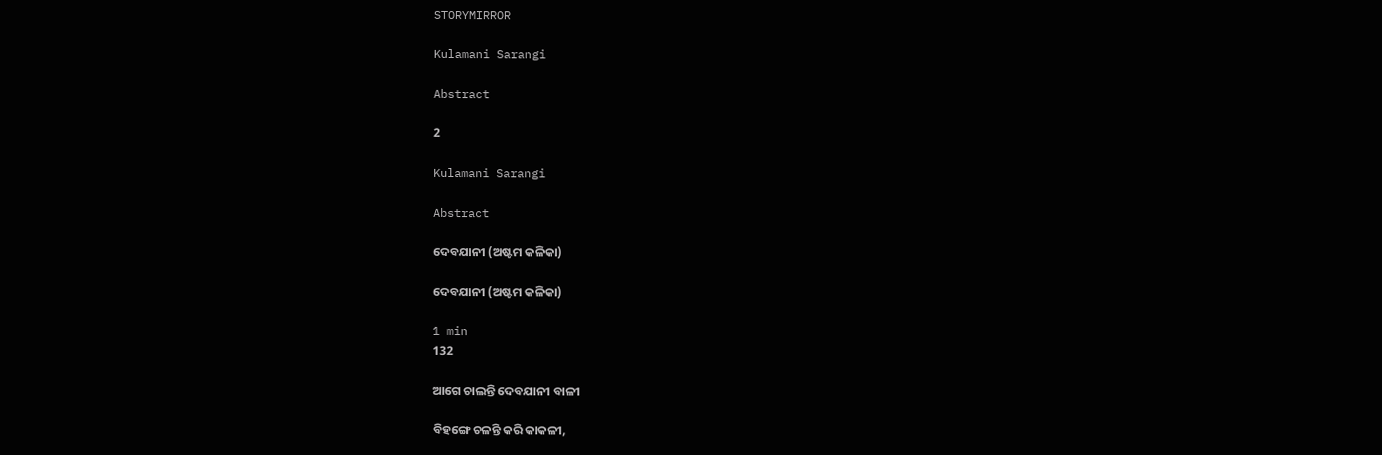STORYMIRROR

Kulamani Sarangi

Abstract

2

Kulamani Sarangi

Abstract

ଦେବଯାନୀ (ଅଷ୍ଟମ କଳିକା)

ଦେବଯାନୀ (ଅଷ୍ଟମ କଳିକା)

1 min
132

ଆଗେ ଚାଲନ୍ତି ଦେବଯାନୀ ବାଳୀ

ବିହଙ୍ଗେ ଚଳନ୍ତି କରି କାକଳୀ,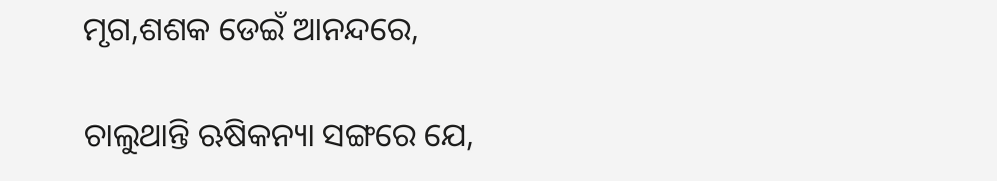ମୃଗ,ଶଶକ ଡେଇଁ ଆନନ୍ଦରେ,

ଚାଲୁଥାନ୍ତି ଋଷିକନ୍ୟା ସଙ୍ଗରେ ଯେ,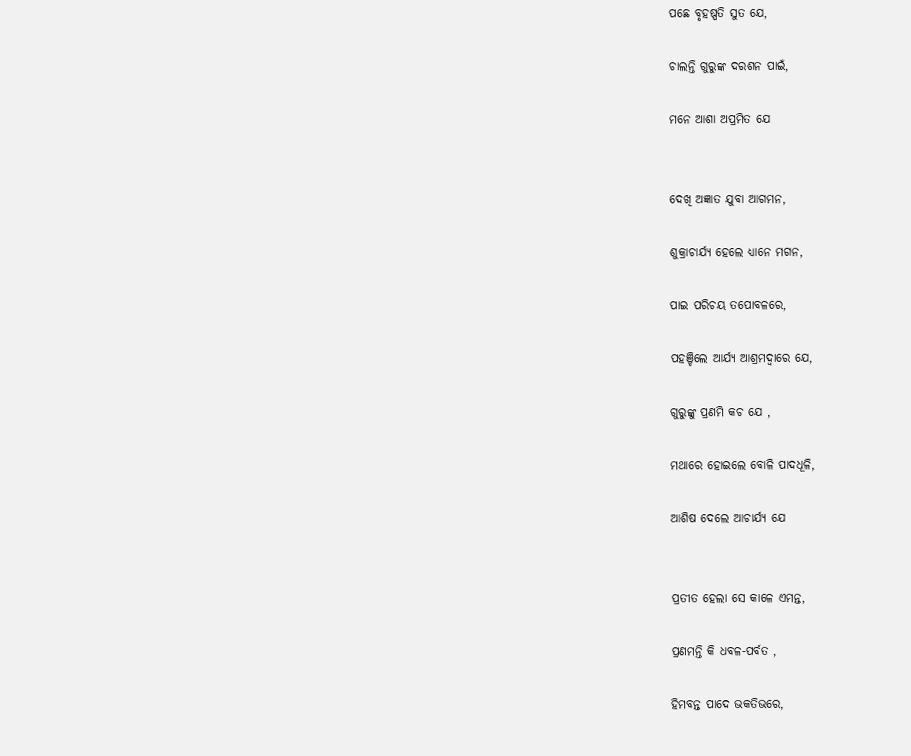ପଛେ ବୃହଷ୍ପତି ସୁତ ଯେ,

ଚାଲନ୍ତି ଗୁରୁଙ୍କ ଦରଶନ ପାଇଁ,

ମନେ ଆଶା ଅପ୍ରମିତ ଯେ


ଦେଖି ଅଜ୍ଞାତ ଯୁବା ଆଗମନ,

ଶୁକ୍ରାଚାର୍ଯ୍ୟ ହେଲେ ଧ୍ୟାନେ ମଗନ,

ପାଇ ପରିଚୟ ତପୋବଳରେ,

ପହଞ୍ଚିଲେ ଆର୍ଯ୍ୟ ଆଶ୍ରମଦ୍ୱାରେ ଯେ,

ଗୁରୁଙ୍କୁ ପ୍ରଣମି କଚ ଯେ ,

ମଥାରେ ହୋଇଲେ ବୋଳି ପାଦଧୂଳି,

ଆଶିଷ ଦେଲେ ଆଚାର୍ଯ୍ୟ ଯେ


ପ୍ରତୀତ ହେଲା ସେ କାଳେ ଏମନ୍ତ,

ପ୍ରଣମନ୍ତି କି ଧବଳ-ପର୍ବତ ,

ହିମବନ୍ତ ପାଦେ ଭକତିଭରେ,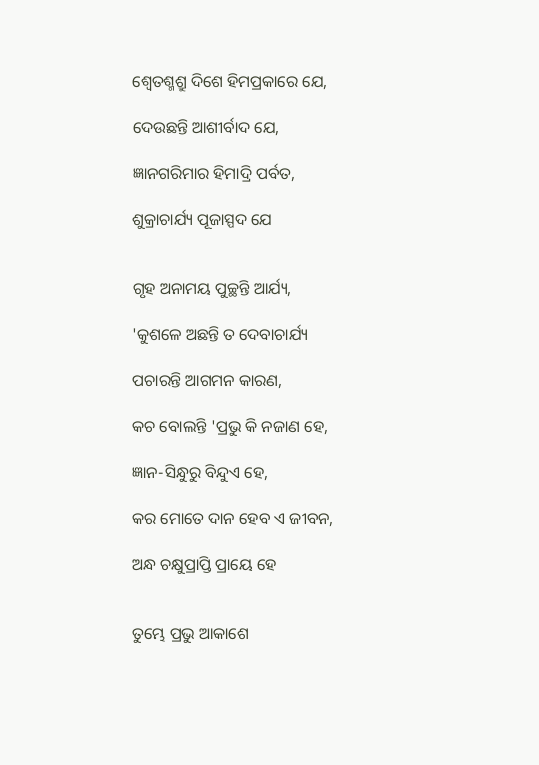ଶ୍ୱେତଶ୍ମଶ୍ରୁ ଦିଶେ ହିମପ୍ରକାରେ ଯେ,

ଦେଉଛନ୍ତି ଆଶୀର୍ବାଦ ଯେ,

ଜ୍ଞାନଗରିମାର ହିମାଦ୍ରି ପର୍ବତ,

ଶୁକ୍ରାଚାର୍ଯ୍ୟ ପୂଜାସ୍ପଦ ଯେ


ଗୃହ ଅନାମୟ ପୁଚ୍ଛନ୍ତି ଆର୍ଯ୍ୟ,

'କୁଶଳେ ଅଛନ୍ତି ତ ଦେବାଚାର୍ଯ୍ୟ

ପଚାରନ୍ତି ଆଗମନ କାରଣ,

କଚ ବୋଲନ୍ତି 'ପ୍ରଭୁ କି ନଜାଣ ହେ,

ଜ୍ଞାନ-ସିନ୍ଧୁରୁ ବିନ୍ଦୁଏ ହେ,

କର ମୋତେ ଦାନ ହେବ ଏ ଜୀବନ,

ଅନ୍ଧ ଚକ୍ଷୁପ୍ରାପ୍ତି ପ୍ରାୟେ ହେ


ତୁମ୍ଭେ ପ୍ରଭୁ ଆକାଶେ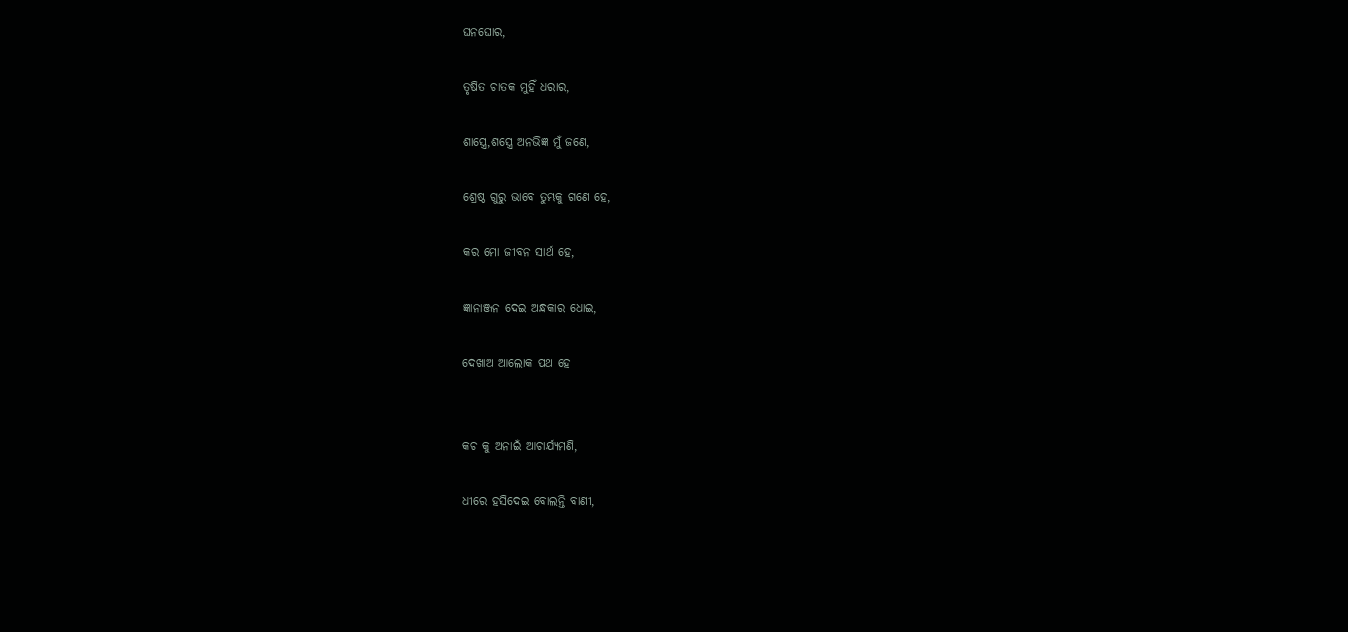ଘନଘୋର,

ତୃଷିତ ଚାତକ ମୁହିଁ ଧରାର,

ଶାସ୍ତ୍ରେ,ଶସ୍ତ୍ରେ ଅନଭିଜ୍ଞ ମୁଁ ଜଣେ,

ଶ୍ରେଷ୍ଠ ଗୁରୁ ଭାବେ ତୁମ୍ଭକୁ ଗଣେ ହେ,

କର ମୋ ଜୀବନ ସାର୍ଥ ହେ,

ଜ୍ଞାନାଞ୍ଜନ ଦେଇ ଅନ୍ଧକାର ଧୋଇ,

ଦେଖାଅ ଆଲୋକ ପଥ ହେ


କଚ କୁ ଅନାଇଁ ଆଚାର୍ଯ୍ୟମଣି,

ଧୀରେ ହସିଦେଇ ବୋଲନ୍ତି ବାଣୀ,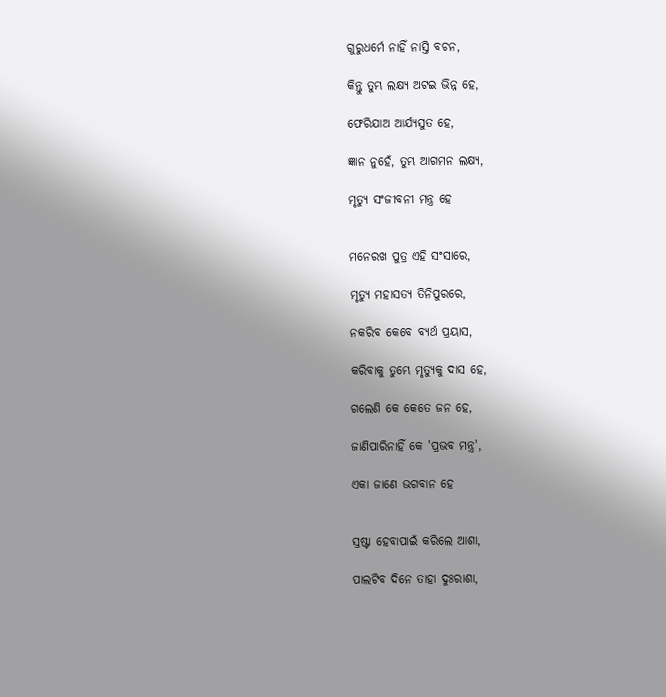ଗୁରୁଧର୍ମେ ନାହିଁ ନାସ୍ତି ବଚନ,

କିନ୍ତୁ ତୁମ୍ଭ ଲକ୍ଷ୍ୟ ଅଟଇ ଭିନ୍ନ ହେ,

ଫେରିଯାଅ ଆର୍ଯ୍ୟସୁତ ହେ,

ଜ୍ଞାନ ନୁହେଁ, ତୁମ୍ଭ ଆଗମନ ଲକ୍ଷ୍ୟ,

ମୃତ୍ୟୁ ସଂଜୀବନୀ ମନ୍ତ୍ର ହେ


ମନେରଖ ପୁତ୍ର ଏହି ସଂସାରେ,

ମୃତ୍ୟୁ ମହାସତ୍ୟ ତିନିପୁରରେ,

ନକରିବ କେବେ ବ୍ୟର୍ଥ ପ୍ରୟାସ,

କରିବାକୁ ତୁମ୍ଭେ ମୃତ୍ୟୁକୁ ଦାସ ହେ,

ଗଲେଣି କେ କେତେ ଜନ ହେ,

ଜାଣିପାରିନାହିଁ କେ 'ପ୍ରଭବ ମନ୍ତ୍ର',

ଏକା ଜାଣେ ଭଗବାନ ହେ


ସ୍ରଷ୍ଟା ହେବାପାଇଁ କରିଲେ ଆଶା,

ପାଲଟିବ ଦିନେ ତାହା ଦୁଃରାଶା,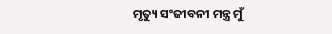ମୃତ୍ୟୁ ସଂଜୀବନୀ ମନ୍ତ୍ର ମୁଁ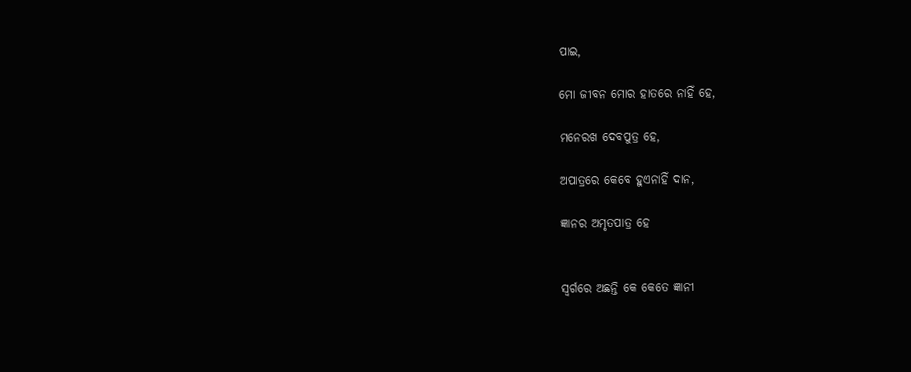ପାଇ,

ମୋ ଜୀବନ ମୋର ହାତରେ ନାହିଁ ହେ,

ମନେରଖ ଦେବପୁତ୍ର ହେ,

ଅପାତ୍ରରେ କେବେ ହୁଏନାହିଁ ଦାନ,

ଜ୍ଞାନର ଅମୃତପାତ୍ର ହେ


ସ୍ୱର୍ଗରେ ଅଛନ୍ତି କେ କେତେ ଜ୍ଞାନୀ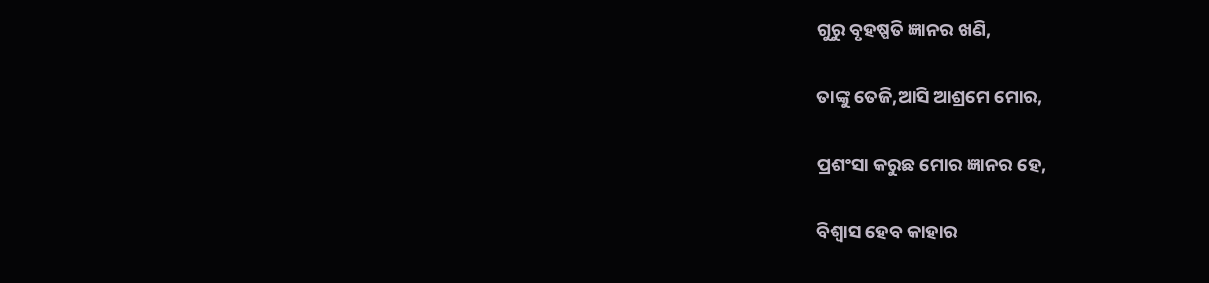ଗୁରୁ ବୃହଷ୍ପତି ଜ୍ଞାନର ଖଣି,

ତାଙ୍କୁ ତେଜି,ଆସି ଆଶ୍ରମେ ମୋର,

ପ୍ରଶଂସା କରୁଛ ମୋର ଜ୍ଞାନର ହେ,

ବିଶ୍ଵାସ ହେବ କାହାର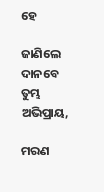ହେ

ଜାଣିଲେ ଦାନବେ ତୁମ୍ଭ ଅଭିପ୍ରାୟ,

ମରଣ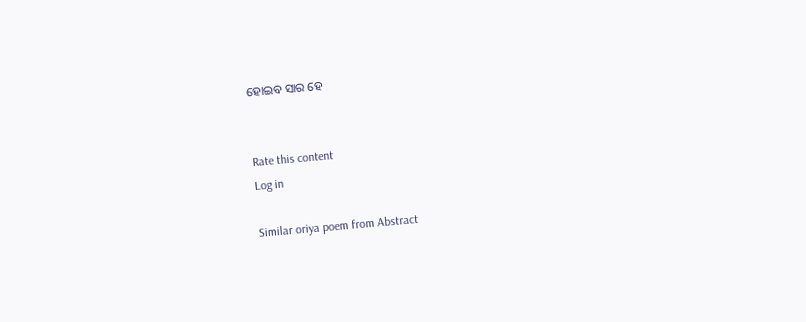ହୋଇବ ସାର ହେ


Rate this content
Log in

Similar oriya poem from Abstract